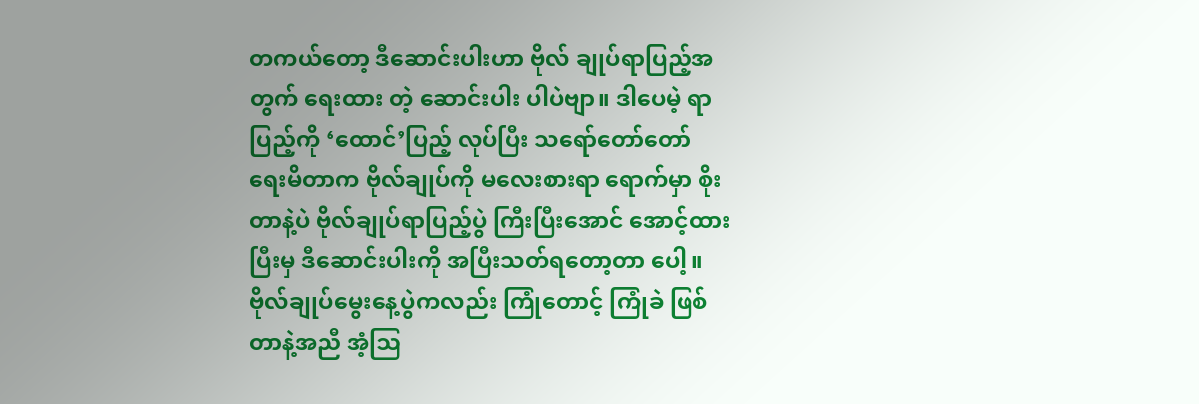တကယ်တော့ ဒီဆောင်းပါးဟာ ဗိုလ် ချုပ်ရာပြည့်အတွက် ရေးထား တဲ့ ဆောင်းပါး ပါပဲဗျာ။ ဒါပေမဲ့ ရာပြည့်ကို ‘ထောင်’ပြည့် လုပ်ပြီး သရော်တော်တော် ရေးမိတာက ဗိုလ်ချုပ်ကို မလေးစားရာ ရောက်မှာ စိုးတာနဲ့ပဲ ဗိုလ်ချုပ်ရာပြည့်ပွဲ ကြီးပြီးအောင် အောင့်ထားပြီးမှ ဒီဆောင်းပါးကို အပြီးသတ်ရတော့တာ ပေါ့။ ဗိုလ်ချုပ်မွေးနေ့ပွဲကလည်း ကြုံတောင့် ကြုံခဲ ဖြစ်တာနဲ့အညီ အံ့ဩ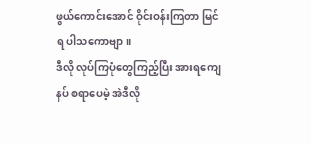ဖွယ်ကောင်းအောင် ဝိုင်းဝန်းကြတာ မြင်ရ ပါသကောဗျာ။
ဒီလို လုပ်ကြပုံတွေကြည့်ပြီး အားရကျေနပ် စရာပေမဲ့ အဲဒီလို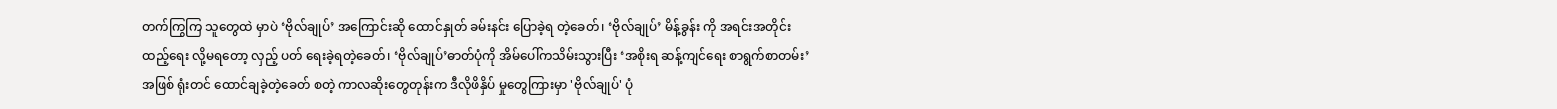တက်ကြွကြ သူတွေထဲ မှာပဲ ‘ဗိုလ်ချုပ်’ အကြောင်းဆို ထောင်နှုတ် ခမ်းနင်း ပြောခဲ့ရ တဲ့ခေတ်၊ ‘ဗိုလ်ချုပ်’ မိန့်ခွန်း ကို အရင်းအတိုင်း ထည့်ရေး လို့မရတော့ လှည့် ပတ် ရေးခဲ့ရတဲ့ခေတ်၊ ‘ဗိုလ်ချုပ်’ဓာတ်ပုံကို အိမ်ပေါ်ကသိမ်းသွားပြီး ‘အစိုးရ ဆန့်ကျင်ရေး စာရွက်စာတမ်း’ အဖြစ် ရုံးတင် ထောင်ချခဲ့တဲ့ခေတ် စတဲ့ ကာလဆိုးတွေတုန်းက ဒီလိုဖိနှိပ် မှုတွေကြားမှာ 'ဗိုလ်ချုပ်' ပုံ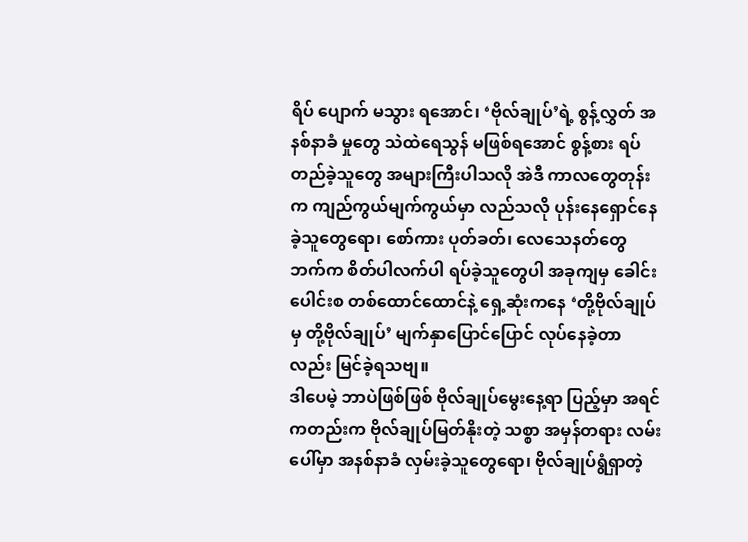ရိပ် ပျောက် မသွား ရအောင်၊ ‘ဗိုလ်ချုပ်’ရဲ့ စွန့်လွှတ် အနစ်နာခံ မှုတွေ သဲထဲရေသွန် မဖြစ်ရအောင် စွန့်စား ရပ်တည်ခဲ့သူတွေ အများကြီးပါသလို အဲဒီ ကာလတွေတုန်းက ကျည်ကွယ်မျက်ကွယ်မှာ လည်သလို ပုန်းနေရှောင်နေ ခဲ့သူတွေရော၊ စော်ကား ပုတ်ခတ်၊ လေသေနတ်တွေ ဘက်က စိတ်ပါလက်ပါ ရပ်ခဲ့သူတွေပါ အခုကျမှ ခေါင်းပေါင်းစ တစ်ထောင်ထောင်နဲ့ ရှေ့ဆုံးကနေ ‘တို့ဗိုလ်ချုပ်မှ တို့ဗိုလ်ချုပ်’ မျက်နှာပြောင်ပြောင် လုပ်နေခဲ့တာ လည်း မြင်ခဲ့ရသဗျ။
ဒါပေမဲ့ ဘာပဲဖြစ်ဖြစ် ဗိုလ်ချုပ်မွေးနေ့ရာ ပြည့်မှာ အရင်ကတည်းက ဗိုလ်ချုပ်မြတ်နိုးတဲ့ သစ္စာ အမှန်တရား လမ်းပေါ်မှာ အနစ်နာခံ လှမ်းခဲ့သူတွေရော၊ ဗိုလ်ချုပ်ရွံရှာတဲ့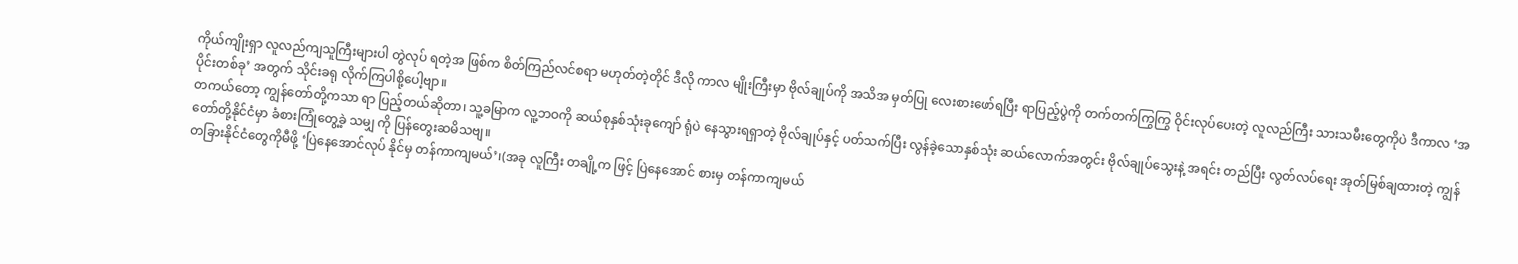ကိုယ်ကျိုးရှာ လူလည်ကျသူကြီးများပါ တွဲလုပ် ရတဲ့အ ဖြစ်က စိတ်ကြည်လင်စရာ မဟုတ်တဲ့တိုင် ဒီလို ကာလ မျိုးကြီးမှာ ဗိုလ်ချုပ်ကို အသိအ မှတ်ပြု လေးစားဖော်ရပြီး ရာပြည့်ပွဲကို တက်တက်ကြွကြွ ဝိုင်းလုပ်ပေးတဲ့ လူလည်ကြီး သားသမီးတွေကိုပဲ ဒီကာလ ‘အပိုင်းတစ်ခု’ အတွက် သိုင်းခရု လိုက်ကြပါစို့ပေါ့ဗျာ။
တကယ်တော့ ကျွန်တော်တို့ကသာ ရာ ပြည့်တယ်ဆိုတာ၊ သူ့ခမြာက လူ့ဘဝကို ဆယ်စုနှစ်သုံးခုကျော် ရုံပဲ နေသွားရရှာတဲ့ ဗိုလ်ချုပ်နှင့် ပတ်သက်ပြီး လွန်ခဲ့သောနှစ်သုံး ဆယ်လောက်အတွင်း ဗိုလ်ချုပ်သွေးနဲ့ အရင်း တည်ပြီး လွတ်လပ်ရေး အုတ်မြစ်ချထားတဲ့ ကျွန်တော်တို့နိုင်ငံမှာ ခံစားကြုံတွေ့ခဲ့ သမျှ ကို ပြန်တွေးဆမိသဗျ။
တခြားနိုင်ငံတွေကိုမီဖို့ ‘ပြဲနေအောင်လုပ် နိုင်မှ တန်ကာကျမယ်’၊(အခု လူကြီး တချို့က ဖြင့် ပြဲနေအောင် စားမှ တန်ကာကျမယ်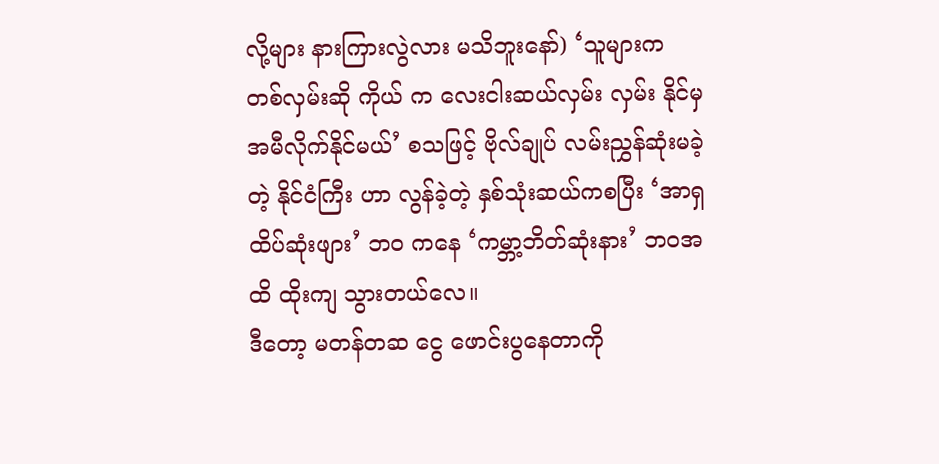လို့များ နားကြားလွဲလား မသိဘူးနော်) ‘သူများက တစ်လှမ်းဆို ကိုယ် က လေးငါးဆယ်လှမ်း လှမ်း နိုင်မှ အမီလိုက်နိုင်မယ်’ စသဖြင့် ဗိုလ်ချုပ် လမ်းညွှန်ဆုံးမခဲ့ တဲ့ နိုင်ငံကြီး ဟာ လွန်ခဲ့တဲ့ နှစ်သုံးဆယ်ကစပြီး ‘အာရှထိပ်ဆုံးဖျား’ ဘဝ ကနေ ‘ကမ္ဘာ့ဘိတ်ဆုံးနား’ ဘဝအထိ ထိုးကျ သွားတယ်လေ။
ဒီတော့ မတန်တဆ ငွေ ဖောင်းပွနေတာကို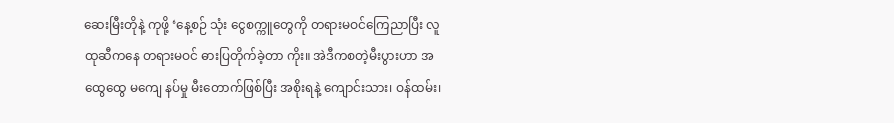ဆေးမြီးတိုနဲ့ ကုဖို့ ‘နေ့စဉ် သုံး ငွေစက္ကူတွေကို တရားမဝင်ကြေညာပြီး လူထုဆီကနေ တရားမဝင် ဓားပြတိုက်ခဲ့တာ ကိုး။ အဲဒီကစတဲ့မီးပွားဟာ အထွေထွေ မကျေ နပ်မှု မီးတောက်ဖြစ်ပြီး အစိုးရနဲ့ ကျောင်းသား၊ ဝန်ထမ်း၊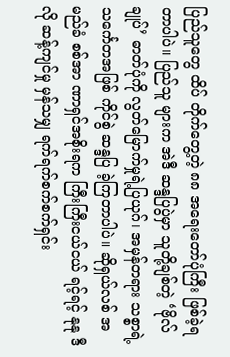ပြည်သူတွေ ထိပ် တိုက်တွေ့တဲ့ ၈၈ အရေးတော်ပုံကြီး ဖြစ်ခဲ့ရတာပါပဲ။ ပြည်သူ များက အဲဒီ ဆန္ဒပြပွဲမှာ သူတို့ချစ်တဲ့ ‘ဗိုလ်ချုပ်’ ဓာတ်ပုံကို လွတ်မြောက်မှုရဲ့ပြယုဂ်၊ အမှန်တရား သစ္စာရဲ့ သင်္ကေတအဖြစ် ကိုင်စွဲ ဆန္ဒပြ ခဲ့ကြတာပါပဲ။ ဆိုရှယ်လစ် အမည်ခံ စစ်အာ ဏာရှင်အစိုးရက ကြီးကြီးငယ်ငယ် ရင့်ရင့် နုနု ဒီလို ဆန့်ကျင်မှု မှန်သမျှ ရက်ရက်စက်စက်ရှင်း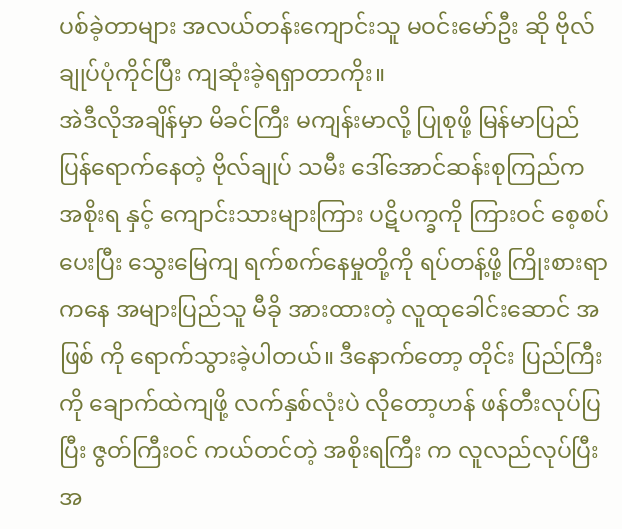ပစ်ခဲ့တာများ အလယ်တန်းကျောင်းသူ မဝင်းမော်ဦး ဆို ဗိုလ်ချုပ်ပုံကိုင်ပြီး ကျဆုံးခဲ့ရရှာတာကိုး။
အဲဒီလိုအချိန်မှာ မိခင်ကြီး မကျန်းမာလို့ ပြုစုဖို့ မြန်မာပြည် ပြန်ရောက်နေတဲ့ ဗိုလ်ချုပ် သမီး ဒေါ်အောင်ဆန်းစုကြည်က အစိုးရ နှင့် ကျောင်းသားများကြား ပဋိပက္ခကို ကြားဝင် စေ့စပ်ပေးပြီး သွေးမြေကျ ရက်စက်နေမှုတို့ကို ရပ်တန့်ဖို့ ကြိုးစားရာကနေ အများပြည်သူ မီခို အားထားတဲ့ လူထုခေါင်းဆောင် အဖြစ် ကို ရောက်သွားခဲ့ပါတယ်။ ဒီနောက်တော့ တိုင်း ပြည်ကြီး ကို ချောက်ထဲကျဖို့ လက်နှစ်လုံးပဲ လိုတော့ဟန် ဖန်တီးလုပ်ပြပြီး ဇွတ်ကြီးဝင် ကယ်တင်တဲ့ အစိုးရကြီး က လူလည်လုပ်ပြီး အ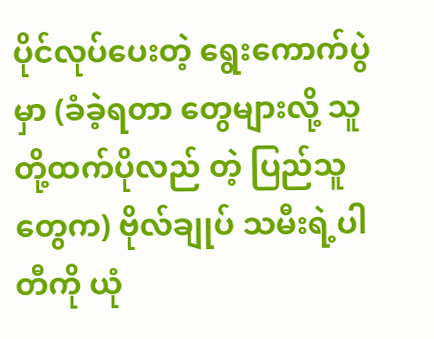ပိုင်လုပ်ပေးတဲ့ ရွေးကောက်ပွဲမှာ (ခံခဲ့ရတာ တွေများလို့ သူတို့ထက်ပိုလည် တဲ့ ပြည်သူ တွေက) ဗိုလ်ချုပ် သမီးရဲ့ပါတီကို ယုံ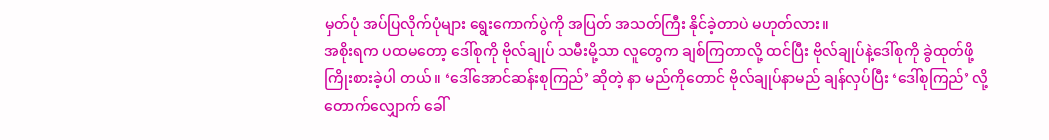မှတ်ပုံ အပ်ပြလိုက်ပုံများ ရွေးကောက်ပွဲကို အပြတ် အသတ်ကြီး နိုင်ခဲ့တာပဲ မဟုတ်လား။
အစိုးရက ပထမတော့ ဒေါ်စုကို ဗိုလ်ချုပ် သမီးမို့သာ လူတွေက ချစ်ကြတာလို့ ထင်ပြီး ဗိုလ်ချုပ်နဲ့ဒေါ်စုကို ခွဲထုတ်ဖို့ ကြိုးစားခဲ့ပါ တယ်။ ‘ဒေါ်အောင်ဆန်းစုကြည်’ ဆိုတဲ့ နာ မည်ကိုတောင် ဗိုလ်ချုပ်နာမည် ချန်လှပ်ပြီး ‘ဒေါ်စုကြည်’ လို့ တောက်လျှောက် ခေါ်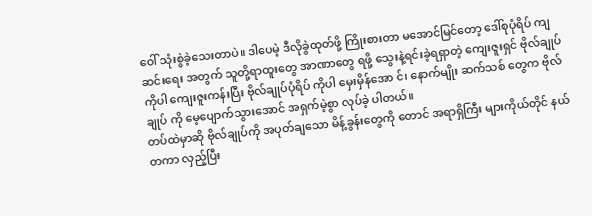ဝေါ် သုံးစွဲခဲ့သေးတာပဲ။ ဒါပေမဲ့ ဒီလိုခွဲထုတ်ဖို့ ကြိုးစားတာ မအောင်မြင်တော့ ဒေါ်စုပုံရိပ် ကျဆင်းရေး အတွက် သူတို့ရာထူးတွေ အာဏာတွေ ရဖို့ သွေးနဲ့ရင်းခဲ့ရရှာတဲ့ ကျေးဇူးရှင် ဗိုလ်ချုပ်ကိုပါ ကျေးဇူးကန်းပြီး ဗိုလ်ချုပ်ပုံရိပ် ကိုပါ မှေးမှိန်အော င်၊ နောက်မျိုး ဆက်သစ် တွေက ဗိုလ်ချုပ် ကို မေ့ပျောက်သွားအောင် အရှက်မဲ့စွာ လုပ်ခဲ့ ပါတယ်။
တပ်ထဲမှာဆို ဗိုလ်ချုပ်ကို အပုတ်ချသော မိန့်ခွန်းတွေကို တောင် အရာရှိကြီး များကိုယ်တိုင် နယ်တကာ လှည့်ပြီး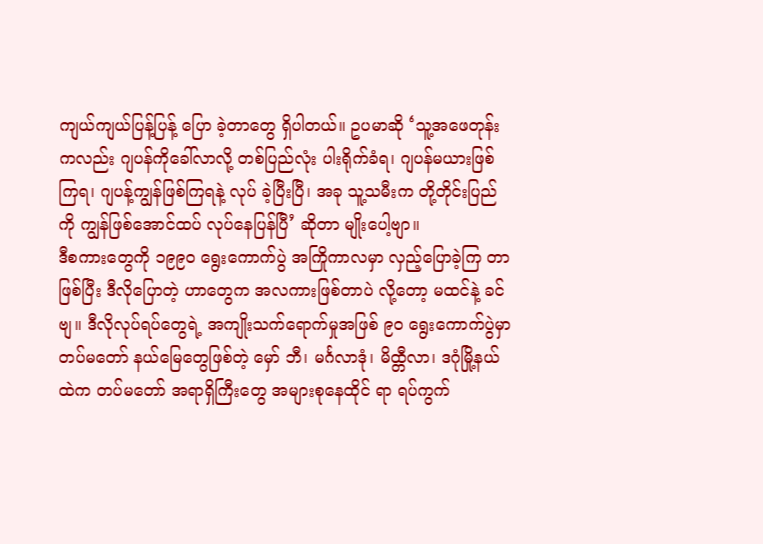ကျယ်ကျယ်ပြန့်ပြန့် ပြော ခဲ့တာတွေ ရှိပါတယ်။ ဥပမာဆို ‘သူ့အဖေတုန်းကလည်း ဂျပန်ကိုခေါ်လာလို့ တစ်ပြည်လုံး ပါးရိုက်ခံရ၊ ဂျပန်မယားဖြစ်ကြရ၊ ဂျပန့်ကျွန်ဖြစ်ကြရနဲ့ လုပ် ခဲ့ပြီးပြီ၊ အခု သူ့သမီးက တို့တိုင်းပြည်ကို ကျွန်ဖြစ်အောင်ထပ် လုပ်နေပြန်ပြီ’ ဆိုတာ မျိုးပေါ့ဗျာ။
ဒီစကားတွေကို ၁၉၉၀ ရွေးကောက်ပွဲ အကြိုကာလမှာ လှည့်ပြောခဲ့ကြ တာဖြစ်ပြီး ဒီလိုပြောတဲ့ ဟာတွေက အလကားဖြစ်တာပဲ လို့တော့ မထင်နဲ့ ခင်ဗျ။ ဒီလိုလုပ်ရပ်တွေရဲ့ အကျိုးသက်ရောက်မှုအဖြစ် ၉၀ ရွေးကောက်ပွဲမှာ တပ်မတော် နယ်မြေတွေဖြစ်တဲ့ မှော် ဘီ၊ မင်္ဂလာဒုံ၊ မိထ္တီလာ၊ ဒဂုံမြို့နယ် ထဲက တပ်မတော် အရာရှိကြီးတွေ အများစုနေထိုင် ရာ ရပ်ကွက်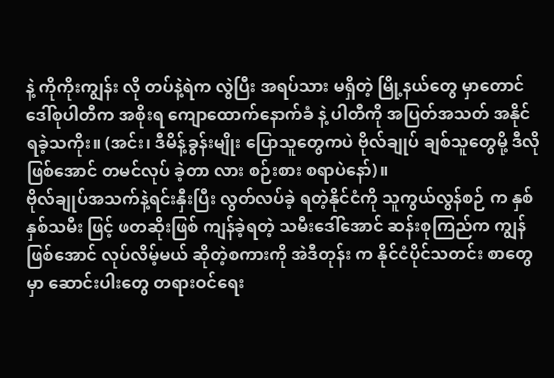နဲ့ ကိုကိုးကျွန်း လို တပ်နဲ့ရဲက လွဲပြီး အရပ်သား မရှိတဲ့ မြို့နယ်တွေ မှာတောင် ဒေါ်စုပါတီက အစိုးရ ကျောထောက်နောက်ခံ နဲ့ ပါတီကို အပြတ်အသတ် အနိုင်ရခဲ့သကိုး။ (အင်း၊ ဒီမိန့်ခွန်းမျိုး ပြောသူတွေကပဲ ဗိုလ်ချုပ် ချစ်သူတွေမို့ ဒီလိုဖြစ်အောင် တမင်လုပ် ခဲ့တာ လား စဉ်းစား စရာပဲနော်)။
ဗိုလ်ချုပ်အသက်နဲ့ရင်းနှီးပြီး လွတ်လပ်ခဲ့ ရတဲ့နိုင်ငံကို သူကွယ်လွန်စဉ် က နှစ်နှစ်သမီး ဖြင့် ဖတဆိုးဖြစ် ကျန်ခဲ့ရတဲ့ သမီးဒေါ်အောင် ဆန်းစုကြည်က ကျွန်ဖြစ်အောင် လုပ်လိမ့်မယ် ဆိုတဲ့စကားကို အဲဒီတုန်း က နိုင်ငံပိုင်သတင်း စာတွေမှာ ဆောင်းပါးတွေ တရားဝင်ရေး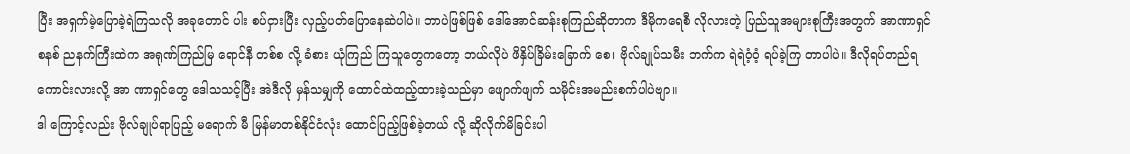ပြီး အရှက်မဲ့ပြောခဲ့ရဲကြသလို အခုတောင် ပါး စပ်ငှားပြီး လှည့်ပတ်ပြောနေဆဲပါပဲ။ ဘာပဲဖြစ်ဖြစ် ဒေါ်အောင်ဆန်းစုကြည်ဆိုတာက ဒီမိုကရေစီ လိုလားတဲ့ ပြည်သူအများစုကြီးအတွက် အာဏာရှင်စနစ် ညနက်ကြီးထဲက အရုဏ်ကြည်မြ ရောင်နီ တစ်စ လို့ ခံစား ယုံကြည် ကြသူတွေကတော့ ဘယ်လိုပဲ ဖိနှိပ်ခြိမ်းခြောက် စေ၊ ဗိုလ်ချုပ်သမီး ဘက်က ရဲရဲဝံ့ဝံ့ ရပ်ခဲ့ကြ တာပါပဲ။ ဒီလိုရပ်တည်ရကောင်းလားလို့ အာ ဏာရှင်တွေ ဒေါသသင့်ပြီး အဲဒီလို မှန်သမျှကို ထောင်ထဲထည့်ထားခဲ့သည်မှာ ဖျောက်ဖျက် သမိုင်းအမည်းစက်ပါပဲဗျာ။
ဒါ ကြောင့်လည်း ဗိုလ်ချုပ်ရာပြည့် မရောက် မီ မြန်မာတစ်နိုင်ငံလုံး ထောင်ပြည့်ဖြစ်ခဲ့တယ် လို့ ဆိုလိုက်မိခြင်းပါ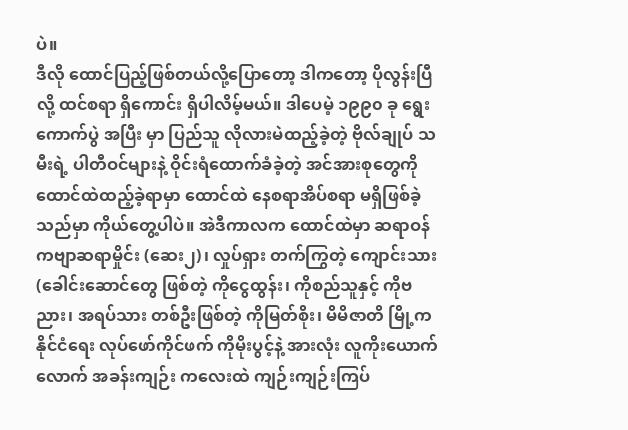ပဲ။
ဒီလို ထောင်ပြည့်ဖြစ်တယ်လို့ပြောတော့ ဒါကတော့ ပိုလွန်းပြီလို့ ထင်စရာ ရှိကောင်း ရှိပါလိမ့်မယ်။ ဒါပေမဲ့ ၁၉၉၀ ခု ရွေးကောက်ပွဲ အပြီး မှာ ပြည်သူ လိုလားမဲထည့်ခဲ့တဲ့ ဗိုလ်ချုပ် သမီးရဲ့ ပါတီဝင်များနဲ့ ဝိုင်းရံထောက်ခံခဲ့တဲ့ အင်အားစုတွေကို ထောင်ထဲထည့်ခဲ့ရာမှာ ထောင်ထဲ နေစရာအိပ်စရာ မရှိဖြစ်ခဲ့သည်မှာ ကိုယ်တွေ့ပါပဲ။ အဲဒီကာလက ထောင်ထဲမှာ ဆရာဝန် ကဗျာဆရာမှိုင်း (ဆေး၂)၊ လှုပ်ရှား တက်ကြွတဲ့ ကျောင်းသား (ခေါင်းဆောင်တွေ ဖြစ်တဲ့ ကိုငွေထွန်း၊ ကိုစည်သူနှင့် ကိုဗညား၊ အရပ်သား တစ်ဦးဖြစ်တဲ့ ကိုမြတ်စိုး၊ မိမိဇာတိ မြို့က နိုင်ငံရေး လုပ်ဖော်ကိုင်ဖက် ကိုမိုးပွင့်နဲ့ အားလုံး လူကိုးယောက်လောက် အခန်းကျဉ်း ကလေးထဲ ကျဉ်းကျဉ်းကြပ်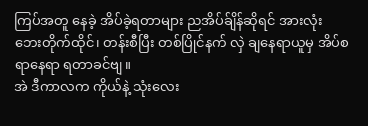ကြပ်အတူ နေခဲ့ အိပ်ခဲ့ရတာများ ညအိပ်ခ်ျိန်ဆိုရင် အားလုံး ဘေးတိုက်ထိုင်၊ တန်းစီပြီး တစ်ပြိုင်နက် လှဲ ချနေရာယူမှ အိပ်စရာနေရာ ရတာခင်ဗျ။
အဲ ဒီကာလက ကိုယ်နဲ့ သုံးလေး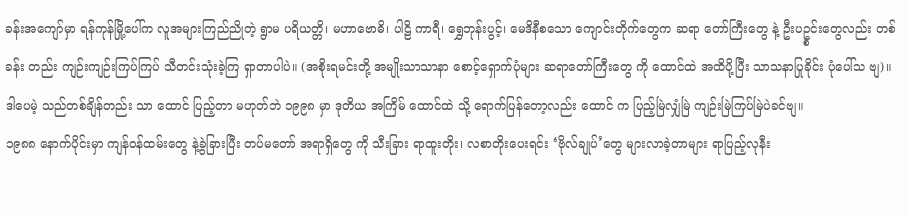ခန်းအကျော်မှာ ရန်ကုန်မြို့ပေါ်က လူအများကြည်ညိုတဲ့ ရွာမ ပရိယတ္တိ၊ မဟာဗောဓိ၊ ပါဠိ ကာရီ၊ ရွှေဘုန်းပွင့်၊ မေဒိနီစသော ကျောင်းတိုက်တွေက ဆရာ တော်ကြီးတွေ နဲ့ ဦးပဥ္စင်းတွေလည်း တစ်ခန်း တည်း ကျဉ်းကျဉ်းကြပ်ကြပ် သီတင်းသုံးခဲ့ကြ ရှာတာပါပဲ။ (အစိုးရမင်းတို့ အမျိုးသာသာနာ စောင့်ရှောက်ပုံများ ဆရာတော်ကြီးတွေ ကို ထောင်ထဲ အထိပို့ပြီး သာသနာပြုခိုင်း ပုံပေါ်သ ဗျ)။ ဒါပေမဲ့ သည်တစ်ချိန်တည်း သာ ထောင် ပြည့်တာ မဟုတ်ဘဲ ၁၉၉၈ မှာ ဒုတိယ အကြိမ် ထောင်ထဲ သို့ ရောက်ပြန်တော့လည်း ထောင် က ပြည့်မြဲလျှံမြဲ ကျဉ်းမြဲကြပ်မြဲပဲခင်ဗျ။
၁၉၈၈ နောက်ပိုင်းမှာ ကျန်ဝန်ထမ်းတွေ နဲ့ခွဲခြားပြီး တပ်မတော် အရာရှိတွေ ကို သီးခြား ရာထူးတိုး၊ လစာတိုးပေးရင်း ‘ဗိုလ်ချုပ်’တွေ များလာခဲ့တာများ ရာပြည့်လုနီး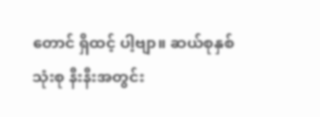တောင် ရှိထင့် ပါ့ဗျာ။ ဆယ်စုနှစ်သုံးစု နီးနီးအတွင်း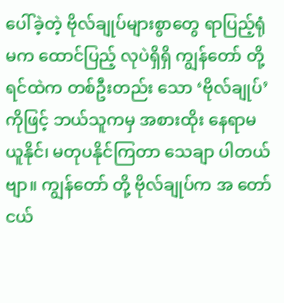ပေါ်ခဲ့တဲ့ ဗိုလ်ချုပ်များစွာတွေ ရာပြည့်ရုံမက ထောင်ပြည့် လုပဲရှိရှိ ကျွန်တော် တို့ရင်ထဲက တစ်ဦးတည်း သော ‘ဗိုလ်ချုပ်’ကိုဖြင့် ဘယ်သူကမှ အစားထိုး နေရာမယူနိုင်၊ မတုပနိုင်ကြတာ သေချာ ပါတယ်ဗျာ။ ကျွန်တော် တို့ ဗိုလ်ချုပ်က အ တော်ငယ်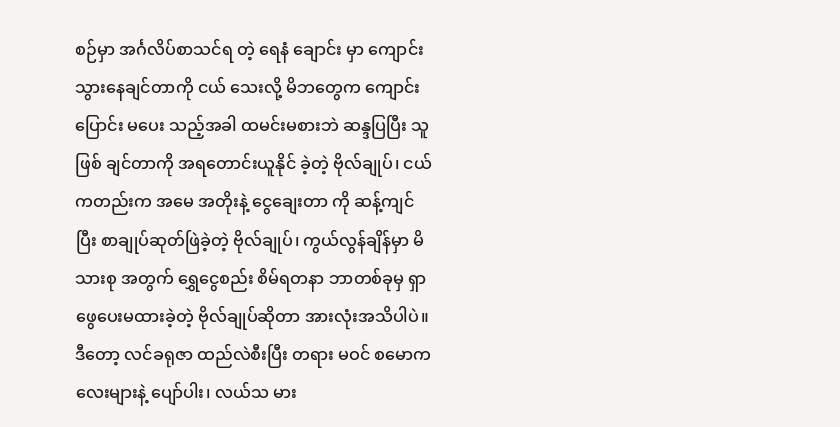စဉ်မှာ အင်္ဂလိပ်စာသင်ရ တဲ့ ရေနံ ချောင်း မှာ ကျောင်းသွားနေချင်တာကို ငယ် သေးလို့ မိဘတွေက ကျောင်းပြောင်း မပေး သည့်အခါ ထမင်းမစားဘဲ ဆန္ဒပြပြီး သူဖြစ် ချင်တာကို အရတောင်းယူနိုင် ခဲ့တဲ့ ဗိုလ်ချုပ်၊ ငယ်ကတည်းက အမေ အတိုးနဲ့ ငွေချေးတာ ကို ဆန့်ကျင်ပြီး စာချုပ်ဆုတ်ဖြဲခဲ့တဲ့ ဗိုလ်ချုပ်၊ ကွယ်လွန်ချိန်မှာ မိသားစု အတွက် ရွှေငွေစည်း စိမ်ရတနာ ဘာတစ်ခုမှ ရှာဖွေပေးမထားခဲ့တဲ့ ဗိုလ်ချုပ်ဆိုတာ အားလုံးအသိပါပဲ။
ဒီတော့ လင်ခရုဇာ ထည်လဲစီးပြီး တရား မဝင် စမောကလေးများနဲ့ ပျော်ပါး၊ လယ်သ မား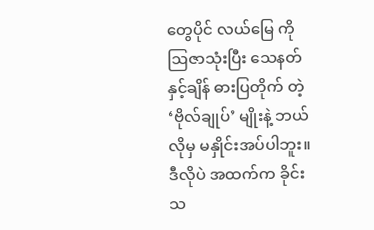တွေပိုင် လယ်မြေ ကို ဩဇာသုံးပြီး သေနတ် နှင့်ချိန် ဓားပြတိုက် တဲ့ ‘ဗိုလ်ချုပ်’ မျိုးနဲ့ ဘယ် လိုမှ မနှိုင်းအပ်ပါဘူး။ ဒီလိုပဲ အထက်က ခိုင်းသ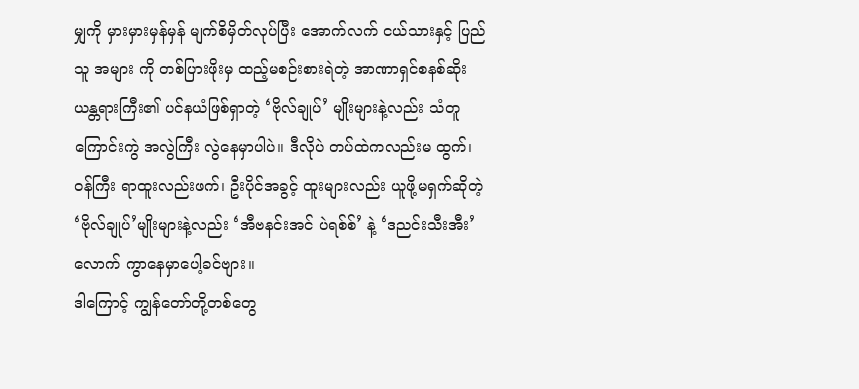မျှကို မှားမှားမှန်မှန် မျက်စိမှိတ်လုပ်ပြီး အောက်လက် ငယ်သားနှင့် ပြည်သူ အများ ကို တစ်ပြားဖိုးမှ ထည့်မစဉ်းစားရဲတဲ့ အာဏာရှင်စနစ်ဆိုး ယန္တရားကြီး၏ ပင်နယံဖြစ်ရှာတဲ့ ‘ဗိုလ်ချုပ်’ မျိုးများနဲ့လည်း သံတူကြောင်းကွဲ အလွဲကြီး လွဲနေမှာပါပဲ။ ဒီလိုပဲ တပ်ထဲကလည်းမ ထွက်၊ ဝန်ကြီး ရာထူးလည်းဖက်၊ ဦးပိုင်အခွင့် ထူးများလည်း ယူဖို့မရှက်ဆိုတဲ့ ‘ဗိုလ်ချုပ်’မျိုးများနဲ့လည်း ‘အီဗနင်းအင် ပဲရစ်စ်’ နဲ့ ‘ဒညင်းသီးအီး’ လောက် ကွာနေမှာပေါ့ခင်ဗျား။
ဒါကြောင့် ကျွန်တော်တို့တစ်တွေ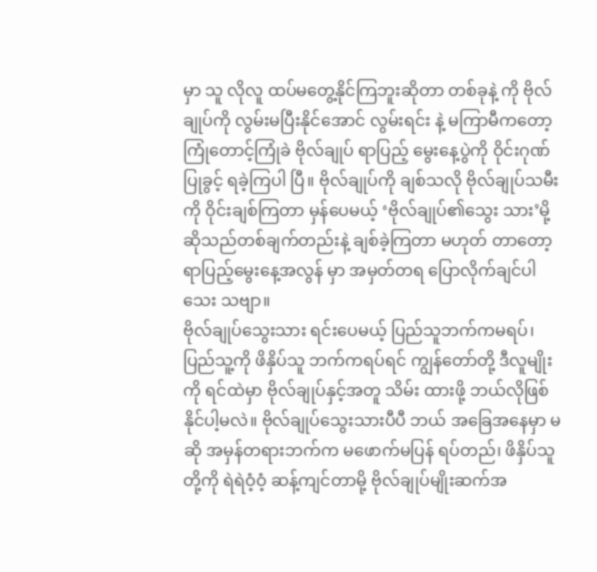မှာ သူ လိုလူ ထပ်မတွေ့နိုင်ကြဘူးဆိုတာ တစ်ခုနဲ့ ကို ဗိုလ်ချုပ်ကို လွမ်းမပြီးနိုင်အောင် လွမ်းရင်း နဲ့ မကြာမီကတော့ ကြုံတောင့်ကြုံခဲ ဗိုလ်ချုပ် ရာပြည့် မွေးနေ့ပွဲကို ဝိုင်းဂုဏ်ပြုခွင့် ရခဲ့ကြပါ ပြီ။ ဗိုလ်ချုပ်ကို ချစ်သလို ဗိုလ်ချုပ်သမီးကို ဝိုင်းချစ်ကြတာ မှန်ပေမယ့် ‘ဗိုလ်ချုပ်၏သွေး သား’မို့ ဆိုသည်တစ်ချက်တည်းနဲ့ ချစ်ခဲ့ကြတာ မဟုတ် တာတော့ ရာပြည့်မွေးနေ့အလွန် မှာ အမှတ်တရ ပြောလိုက်ချင်ပါသေး သဗျာ။
ဗိုလ်ချုပ်သွေးသား ရင်းပေမယ့် ပြည်သူဘက်ကမရပ်၊ ပြည်သူ့ကို ဖိနှိပ်သူ ဘက်ကရပ်ရင် ကျွန်တော်တို့ ဒီလူမျိုးကို ရင်ထဲမှာ ဗိုလ်ချုပ်နှင့်အတူ သိမ်း ထားဖို့ ဘယ်လိုဖြစ်နိုင်ပါ့မလဲ။ ဗိုလ်ချုပ်သွေးသားပီပီ ဘယ် အခြေအနေမှာ မဆို အမှန်တရားဘက်က မဖောက်မပြန် ရပ်တည်၊ ဖိနှိပ်သူတို့ကို ရဲရဲဝံ့ဝံ့ ဆန့်ကျင်တာမို့ ဗိုလ်ချုပ်မျိုးဆက်အ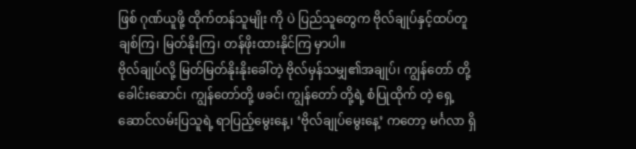ဖြစ် ဂုဏ်ယူဖို့ ထိုက်တန်သူမျိုး ကို ပဲ ပြည်သူတွေက ဗိုလ်ချုပ်နှင့်ထပ်တူ ချစ်ကြ၊ မြတ်နိုးကြ၊ တန်ဖိုးထားနိုင်ကြ မှာပါ။
ဗိုလ်ချုပ်လို့ မြတ်မြတ်နိုးနိုးခေါ်တဲ့ ဗိုလ်မှန်သမျှ၏အချုပ်၊ ကျွန်တော် တို့ ခေါင်းဆောင်၊ ကျွန်တော်တို့ ဖခင်၊ ကျွန်တော် တို့ရဲ့ စံပြုထိုက် တဲ့ ရှေ့ဆောင်လမ်းပြသူရဲ့ ရာပြည့်မွေးနေ့၊ ‘ဗိုလ်ချုပ်မွေးနေ့’ ကတော့ မင်္ဂလာ ရှိ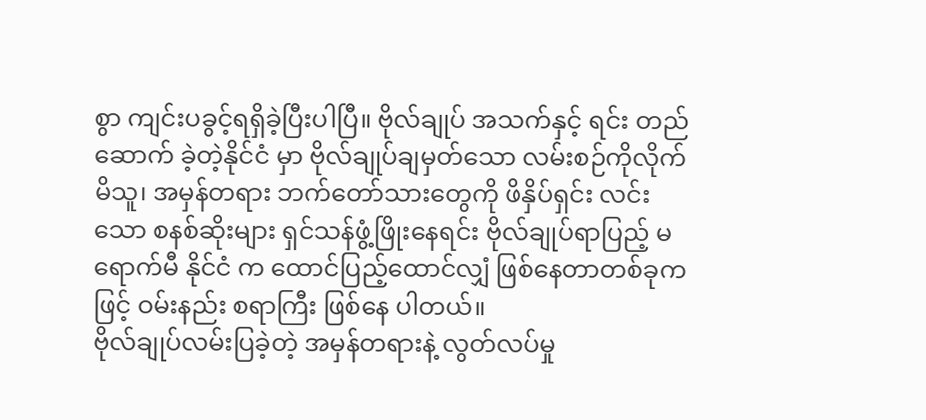စွာ ကျင်းပခွင့်ရရှိခဲ့ပြီးပါပြီ။ ဗိုလ်ချုပ် အသက်နှင့် ရင်း တည်ဆောက် ခဲ့တဲ့နိုင်ငံ မှာ ဗိုလ်ချုပ်ချမှတ်သော လမ်းစဉ်ကိုလိုက်မိသူ၊ အမှန်တရား ဘက်တော်သားတွေကို ဖိနှိပ်ရှင်း လင်းသော စနစ်ဆိုးများ ရှင်သန်ဖွံ့ဖြိုးနေရင်း ဗိုလ်ချုပ်ရာပြည့် မရောက်မီ နိုင်ငံ က ထောင်ပြည့်ထောင်လျှံ ဖြစ်နေတာတစ်ခုကဖြင့် ဝမ်းနည်း စရာကြီး ဖြစ်နေ ပါတယ်။
ဗိုလ်ချုပ်လမ်းပြခဲ့တဲ့ အမှန်တရားနဲ့ လွတ်လပ်မှု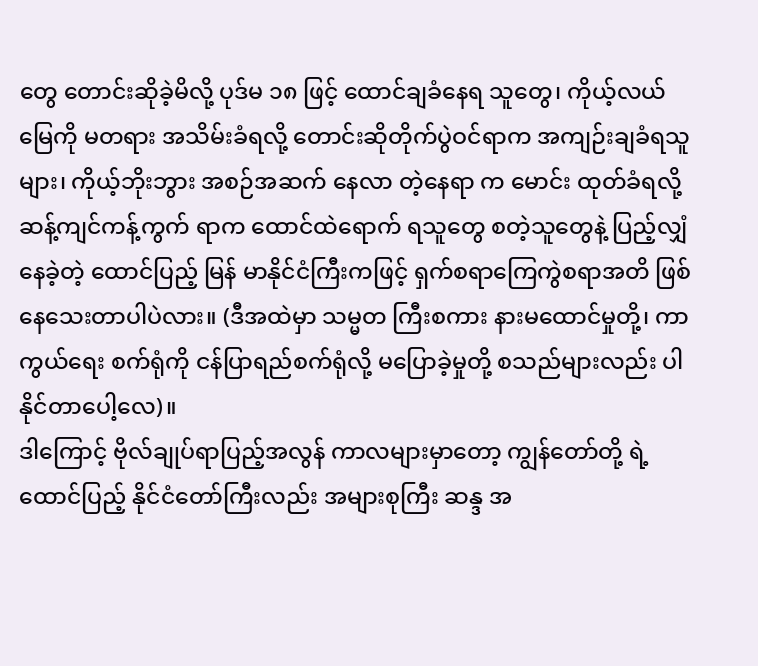တွေ တောင်းဆိုခဲ့မိလို့ ပုဒ်မ ၁၈ ဖြင့် ထောင်ချခံနေရ သူတွေ၊ ကိုယ့်လယ်မြေကို မတရား အသိမ်းခံရလို့ တောင်းဆိုတိုက်ပွဲဝင်ရာက အကျဉ်းချခံရသူများ၊ ကိုယ့်ဘိုးဘွား အစဉ်အဆက် နေလာ တဲ့နေရာ က မောင်း ထုတ်ခံရလို့ ဆန့်ကျင်ကန့်ကွက် ရာက ထောင်ထဲရောက် ရသူတွေ စတဲ့သူတွေနဲ့ ပြည့်လျှံနေခဲ့တဲ့ ထောင်ပြည့် မြန် မာနိုင်ငံကြီးကဖြင့် ရှက်စရာကြေကွဲစရာအတိ ဖြစ်နေသေးတာပါပဲလား။ (ဒီအထဲမှာ သမ္မတ ကြီးစကား နားမထောင်မှုတို့၊ ကာကွယ်ရေး စက်ရုံကို ငန်ပြာရည်စက်ရုံလို့ မပြောခဲ့မှုတို့ စသည်များလည်း ပါနိုင်တာပေါ့လေ)။
ဒါကြောင့် ဗိုလ်ချုပ်ရာပြည့်အလွန် ကာလများမှာတော့ ကျွန်တော်တို့ ရဲ့ ထောင်ပြည့် နိုင်ငံတော်ကြီးလည်း အများစုကြီး ဆန္ဒ အ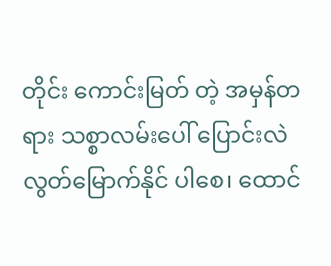တိုင်း ကောင်းမြတ် တဲ့ အမှန်တရား သစ္စာလမ်းပေါ် ပြောင်းလဲ လွတ်မြောက်နိုင် ပါစေ၊ ထောင်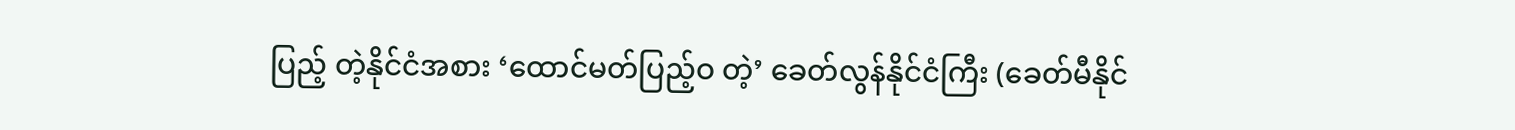ပြည့် တဲ့နိုင်ငံအစား ‘ထောင်မတ်ပြည့်ဝ တဲ့’ ခေတ်လွန်နိုင်ငံကြီး (ခေတ်မီနိုင်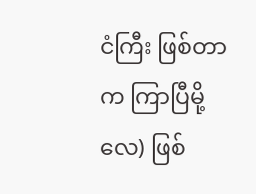ငံကြီး ဖြစ်တာက ကြာပြီမို့လေ) ဖြစ်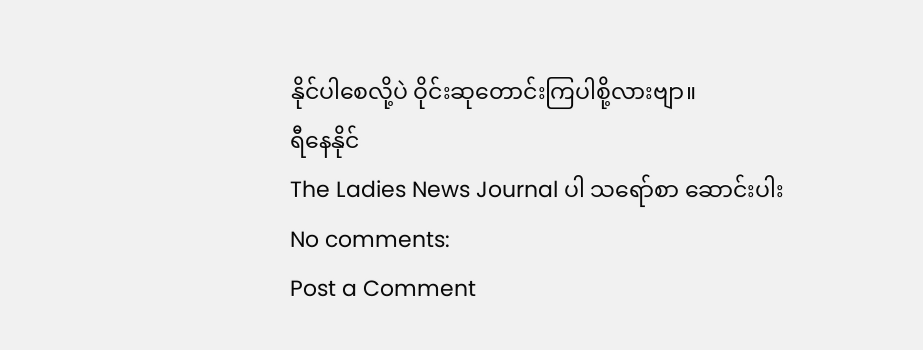နိုင်ပါစေလို့ပဲ ဝိုင်းဆုတောင်းကြပါစို့လားဗျာ။
ရီနေနိုင်
The Ladies News Journal ပါ သရော်စာ ဆောင်းပါး
No comments:
Post a Comment